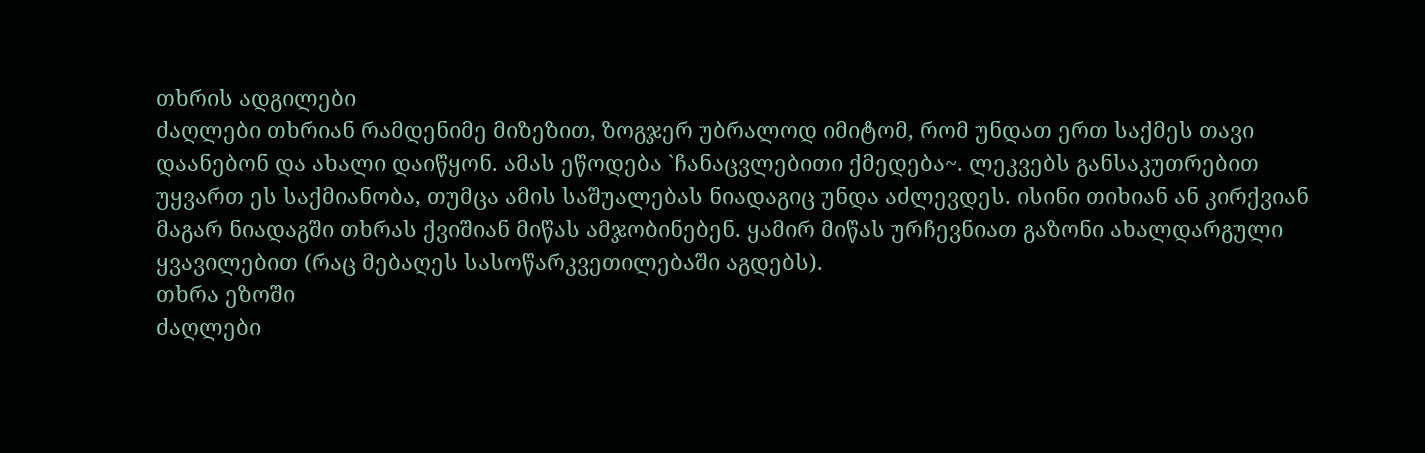თხრის ადგილები
ძაღლები თხრიან რამდენიმე მიზეზით, ზოგჯერ უბრალოდ იმიტომ, რომ უნდათ ერთ საქმეს თავი დაანებონ და ახალი დაიწყონ. ამას ეწოდება `ჩანაცვლებითი ქმედება~. ლეკვებს განსაკუთრებით უყვართ ეს საქმიანობა, თუმცა ამის საშუალებას ნიადაგიც უნდა აძლევდეს. ისინი თიხიან ან კირქვიან მაგარ ნიადაგში თხრას ქვიშიან მიწას ამჯობინებენ. ყამირ მიწას ურჩევნიათ გაზონი ახალდარგული ყვავილებით (რაც მებაღეს სასოწარკვეთილებაში აგდებს).
თხრა ეზოში
ძაღლები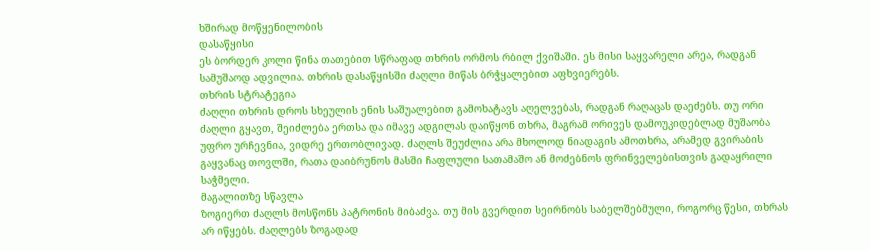ხშირად მოწყენილობის
დასაწყისი
ეს ბორდერ კოლი წინა თათებით სწრაფად თხრის ორმოს რბილ ქვიშაში. ეს მისი საყვარელი არეა, რადგან სამუშაოდ ადვილია. თხრის დასაწყისში ძაღლი მიწას ბრჭყალებით აფხვიერებს.
თხრის სტრატეგია
ძაღლი თხრის დროს სხეულის ენის საშუალებით გამოხატავს აღელვებას, რადგან რაღაცას დაეძებს. თუ ორი ძაღლი გყავთ, შეიძლება ერთსა და იმავე ადგილას დაიწყონ თხრა, მაგრამ ორივეს დამოუკიდებლად მუშაობა უფრო ურჩევნია, ვიდრე ერთობლივად. ძაღლს შეუძლია არა მხოლოდ ნიადაგის ამოთხრა, არამედ გვირაბის გაყვანაც თოვლში, რათა დაიბრუნოს მასში ჩაფლული სათამაშო ან მოძებნოს ფრინველებისთვის გადაყრილი საჭმელი.
მაგალითზე სწავლა
ზოგიერთ ძაღლს მოსწონს პატრონის მიბაძვა. თუ მის გვერდით სეირნობს საბელშებმული, როგორც წესი, თხრას არ იწყებს. ძაღლებს ზოგადად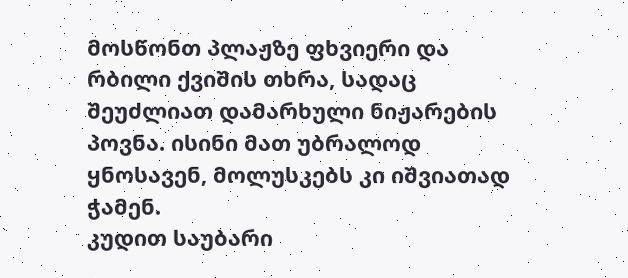მოსწონთ პლაჟზე ფხვიერი და რბილი ქვიშის თხრა, სადაც შეუძლიათ დამარხული ნიჟარების პოვნა. ისინი მათ უბრალოდ ყნოსავენ, მოლუსკებს კი იშვიათად ჭამენ.
კუდით საუბარი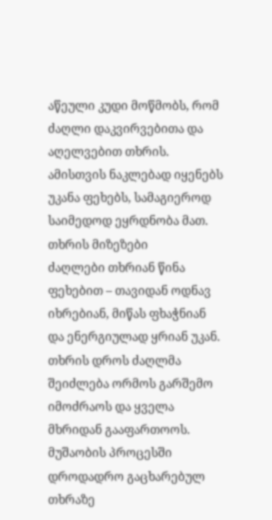აწეული კუდი მოწმობს, რომ ძაღლი დაკვირვებითა და აღელვებით თხრის. ამისთვის ნაკლებად იყენებს უკანა ფეხებს, სამაგიეროდ საიმედოდ ეყრდნობა მათ.
თხრის მიზეზები
ძაღლები თხრიან წინა ფეხებით – თავიდან ოდნავ იხრებიან, მიწას ფხაჭნიან და ენერგიულად ყრიან უკან. თხრის დროს ძაღლმა შეიძლება ორმოს გარშემო იმოძრაოს და ყველა მხრიდან გააფართოოს. მუშაობის პროცესში დროდადრო გაცხარებულ თხრაზე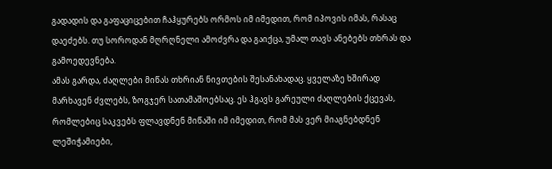გადადის და გაფაციცებით ჩაჰყურებს ორმოს იმ იმედით, რომ იპოვის იმას, რასაც დაეძებს. თუ სოროდან მღრღნელი ამოძვრა და გაიქცა, უმალ თავს ანებებს თხრას და გამოედევნება.
ამას გარდა, ძაღლები მიწას თხრიან ნივთების შესანახადაც. ყველაზე ხშირად მარხავენ ძვლებს, ზოგჯერ სათამაშოებსაც. ეს ჰგავს გარეული ძაღლების ქცევას, რომლებიც საკვებს ფლავდნენ მიწაში იმ იმედით, რომ მას ვერ მიაგნებდნენ ლეშიჭამიები,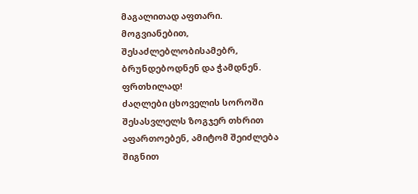მაგალითად აფთარი. მოგვიანებით, შესაძლებლობისამებრ, ბრუნდებოდნენ და ჭამდნენ.
ფრთხილად!
ძაღლები ცხოველის სოროში შესასვლელს ზოგჯერ თხრით აფართოებენ, ამიტომ შეიძლება შიგნით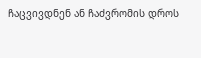ჩაცვივდნენ ან ჩაძვრომის დროს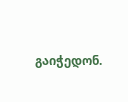გაიჭედონ.